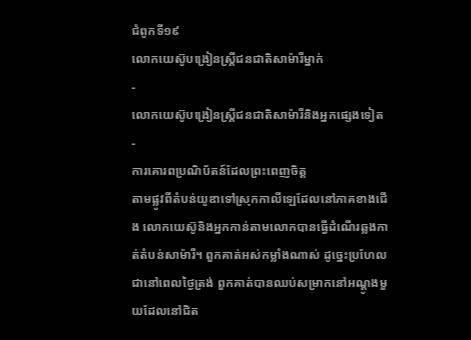ជំពូកទី១៩
លោកយេស៊ូបង្រៀនស្ត្រីជនជាតិសាម៉ារីម្នាក់
-
លោកយេស៊ូបង្រៀនស្ត្រីជនជាតិសាម៉ារីនិងអ្នកផ្សេងទៀត
-
ការគោរពប្រណិប័តន៍ដែលព្រះពេញចិត្ត
តាមផ្លូវពីតំបន់យូឌាទៅស្រុកកាលីឡេដែលនៅភាគខាងជើង លោកយេស៊ូនិងអ្នកកាន់តាមលោកបានធ្វើដំណើរឆ្លងកាត់តំបន់សាម៉ារី។ ពួកគាត់អស់កម្លាំងណាស់ ដូច្នេះប្រហែលជានៅពេលថ្ងៃត្រង់ ពួកគាត់បានឈប់សម្រាកនៅអណ្ដូងមួយដែលនៅជិត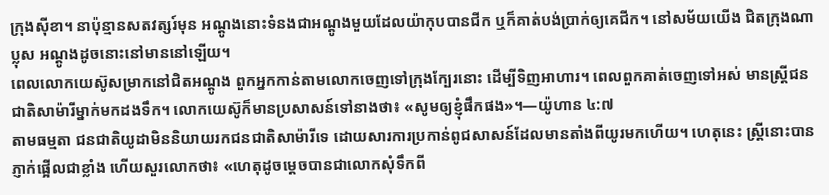ក្រុងស៊ីខា។ នាប៉ុន្មានសតវត្សរ៍មុន អណ្ដូងនោះទំនងជាអណ្ដូងមួយដែលយ៉ាកុបបានជីក ឬក៏គាត់បង់ប្រាក់ឲ្យគេជីក។ នៅសម័យយើង ជិតក្រុងណាប្លុស អណ្ដូងដូចនោះនៅមាននៅឡើយ។
ពេលលោកយេស៊ូសម្រាកនៅជិតអណ្ដូង ពួកអ្នកកាន់តាមលោកចេញទៅក្រុងក្បែរនោះ ដើម្បីទិញអាហារ។ ពេលពួកគាត់ចេញទៅអស់ មានស្ត្រីជនជាតិសាម៉ារីម្នាក់មកដងទឹក។ លោកយេស៊ូក៏មានប្រសាសន៍ទៅនាងថា៖ «សូមឲ្យខ្ញុំផឹកផង»។—យ៉ូហាន ៤:៧
តាមធម្មតា ជនជាតិយូដាមិននិយាយរកជនជាតិសាម៉ារីទេ ដោយសារការប្រកាន់ពូជសាសន៍ដែលមានតាំងពីយូរមកហើយ។ ហេតុនេះ ស្ត្រីនោះបានភ្ញាក់ផ្អើលជាខ្លាំង ហើយសួរលោកថា៖ «ហេតុដូចម្ដេចបានជាលោកសុំទឹកពី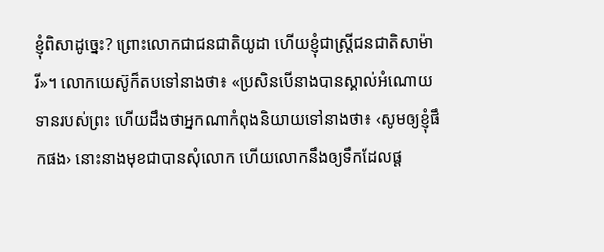ខ្ញុំពិសាដូច្នេះ? ព្រោះលោកជាជនជាតិយូដា ហើយខ្ញុំជាស្ត្រីជនជាតិសាម៉ារី»។ លោកយេស៊ូក៏តបទៅនាងថា៖ «ប្រសិនបើនាងបានស្គាល់អំណោយទានរបស់ព្រះ ហើយដឹងថាអ្នកណាកំពុងនិយាយទៅនាងថា៖ ‹សូមឲ្យខ្ញុំផឹកផង› នោះនាងមុខជាបានសុំលោក ហើយលោកនឹងឲ្យទឹកដែលផ្ដ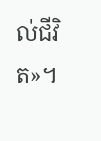ល់ជីវិត»។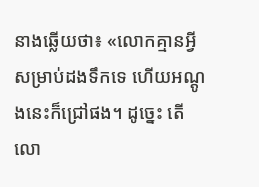នាងឆ្លើយថា៖ «លោកគ្មានអ្វីសម្រាប់ដងទឹកទេ ហើយអណ្ដូងនេះក៏ជ្រៅផង។ ដូច្នេះ តើលោ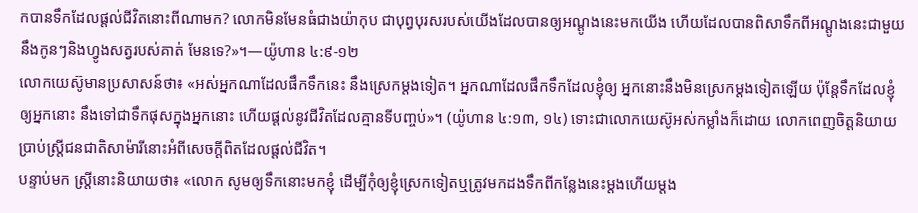កបានទឹកដែលផ្ដល់ជីវិតនោះពីណាមក? លោកមិនមែនធំជាងយ៉ាកុប ជាបុព្វបុរសរបស់យើងដែលបានឲ្យអណ្ដូងនេះមកយើង ហើយដែលបានពិសាទឹកពីអណ្ដូងនេះជាមួយនឹងកូនៗនិងហ្វូងសត្វរបស់គាត់ មែនទេ?»។—យ៉ូហាន ៤:៩-១២
លោកយេស៊ូមានប្រសាសន៍ថា៖ «អស់អ្នកណាដែលផឹកទឹកនេះ នឹងស្រេកម្ដងទៀត។ អ្នកណាដែលផឹកទឹកដែលខ្ញុំឲ្យ អ្នកនោះនឹងមិនស្រេកម្ដងទៀតឡើយ ប៉ុន្តែទឹកដែលខ្ញុំឲ្យអ្នកនោះ នឹងទៅជាទឹកផុសក្នុងអ្នកនោះ ហើយផ្ដល់នូវជីវិតដែលគ្មានទីបញ្ចប់»។ (យ៉ូហាន ៤:១៣, ១៤) ទោះជាលោកយេស៊ូអស់កម្លាំងក៏ដោយ លោកពេញចិត្តនិយាយប្រាប់ស្ត្រីជនជាតិសាម៉ារីនោះអំពីសេចក្ដីពិតដែលផ្ដល់ជីវិត។
បន្ទាប់មក ស្ត្រីនោះនិយាយថា៖ «លោក សូមឲ្យទឹកនោះមកខ្ញុំ ដើម្បីកុំឲ្យខ្ញុំស្រេកទៀតឬត្រូវមកដងទឹកពីកន្លែងនេះម្ដងហើយម្ដង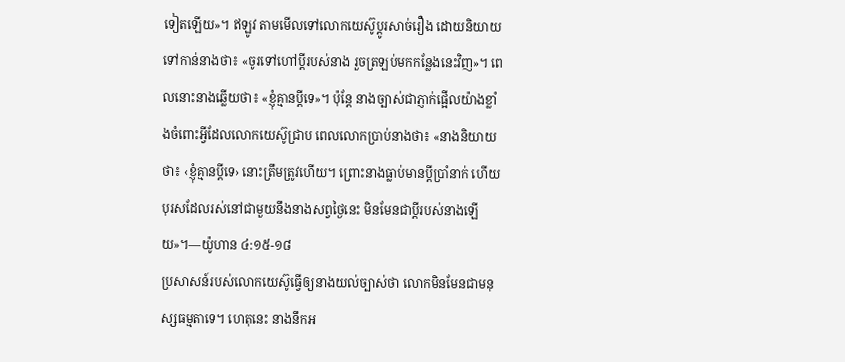ទៀតឡើយ»។ ឥឡូវ តាមមើលទៅលោកយេស៊ូប្ដូរសាច់រឿង ដោយនិយាយទៅកាន់នាងថា៖ «ចូរទៅហៅប្ដីរបស់នាង រួចត្រឡប់មកកន្លែងនេះវិញ»។ ពេលនោះនាងឆ្លើយថា៖ «ខ្ញុំគ្មានប្ដីទេ»។ ប៉ុន្តែ នាងច្បាស់ជាភ្ញាក់ផ្អើលយ៉ាងខ្លាំងចំពោះអ្វីដែលលោកយេស៊ូជ្រាប ពេលលោកប្រាប់នាងថា៖ «នាងនិយាយថា៖ ‹ខ្ញុំគ្មានប្ដីទេ› នោះត្រឹមត្រូវហើយ។ ព្រោះនាងធ្លាប់មានប្ដីប្រាំនាក់ ហើយបុរសដែលរស់នៅជាមួយនឹងនាងសព្វថ្ងៃនេះ មិនមែនជាប្ដីរបស់នាងឡើយ»។—យ៉ូហាន ៤:១៥-១៨
ប្រសាសន៍របស់លោកយេស៊ូធ្វើឲ្យនាងយល់ច្បាស់ថា លោកមិនមែនជាមនុស្សធម្មតាទេ។ ហេតុនេះ នាងនឹកអ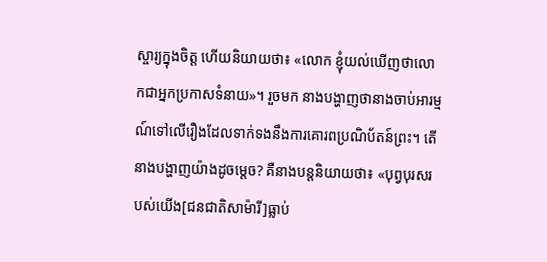ស្ចារ្យក្នុងចិត្ត ហើយនិយាយថា៖ «លោក ខ្ញុំយល់ឃើញថាលោកជាអ្នកប្រកាសទំនាយ»។ រួចមក នាងបង្ហាញថានាងចាប់អារម្មណ៍ទៅលើរឿងដែលទាក់ទងនឹងការគោរពប្រណិប័តន៍ព្រះ។ តើនាងបង្ហាញយ៉ាងដូចម្ដេច? គឺនាងបន្តនិយាយថា៖ «បុព្វបុរសរបស់យើង[ជនជាតិសាម៉ារី]ធ្លាប់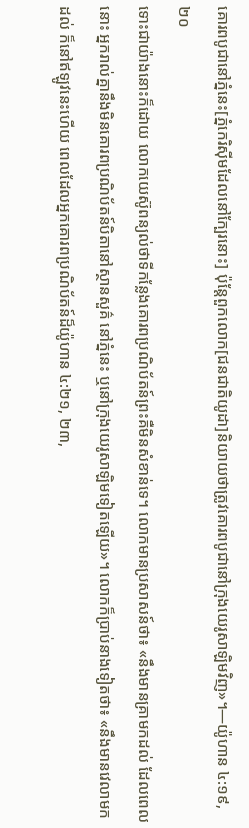គោរពបូជានៅភ្នំនេះ[ភ្នំកេរិស៊ីមដែលនៅក្បែរនោះ] ប៉ុន្តែពួកលោក[ជនជាតិយូដា]និយាយថាត្រូវគោរពបូជានៅក្រុងយេរូសាឡិមវិញ»។—យ៉ូហាន ៤:១៩, ២០
ទោះជាយ៉ាងនោះក៏ដោយ លោកយេស៊ូពន្យល់ថាទីកន្លែងគោរពប្រណិប័តន៍ព្រះគឺមិនសំខាន់ទេ។ លោកមានប្រសាសន៍ថា៖ «នឹងមានគ្រាមកដល់ ដែលពេលនោះ អ្នករាល់គ្នានឹងមិនគោរពប្រណិប័តន៍បិតានៅស្ថានសួគ៌ នៅភ្នំនេះ ឬនៅក្រុងយេរូសាឡិមទៀតឡើយ»។ លោកក៏ប្រាប់នាងទៀតថា៖ «នឹងមានវេលាមកដល់ ក៏នៅឥឡូវនេះហើយ ពេលដែលអ្នកគោរពប្រណិប័តន៍ដ៏យ៉ូហាន ៤:២១, ២៣,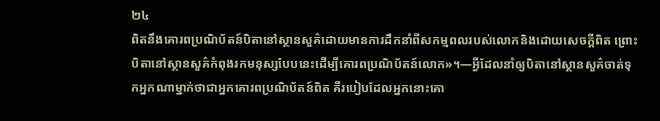២៤
ពិតនឹងគោរពប្រណិប័តន៍បិតានៅស្ថានសួគ៌ដោយមានការដឹកនាំពីសកម្មពលរបស់លោកនិងដោយសេចក្ដីពិត ព្រោះបិតានៅស្ថានសួគ៌កំពុងរកមនុស្សបែបនេះដើម្បីគោរពប្រណិប័តន៍លោក»។—អ្វីដែលនាំឲ្យបិតានៅស្ថានសួគ៌ចាត់ទុកអ្នកណាម្នាក់ថាជាអ្នកគោរពប្រណិប័តន៍ពិត គឺរបៀបដែលអ្នកនោះគោ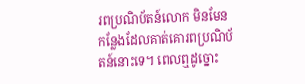រពប្រណិប័តន៍លោក មិនមែនកន្លែងដែលគាត់គោរពប្រណិប័តន៍នោះទេ។ ពេលឮដូច្នោះ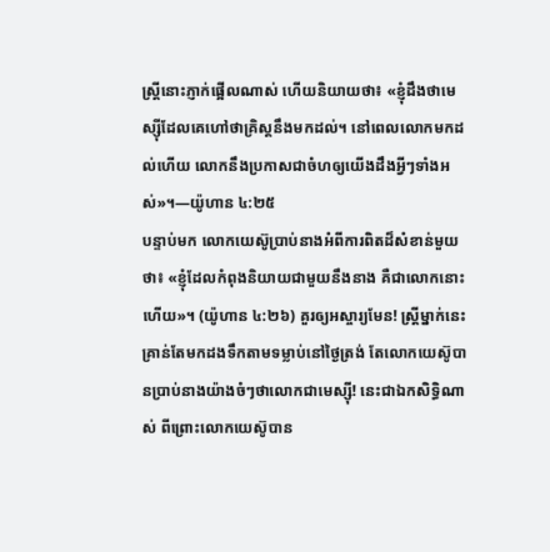ស្ត្រីនោះភ្ញាក់ផ្អើលណាស់ ហើយនិយាយថា៖ «ខ្ញុំដឹងថាមេស្ស៊ីដែលគេហៅថាគ្រិស្តនឹងមកដល់។ នៅពេលលោកមកដល់ហើយ លោកនឹងប្រកាសជាចំហឲ្យយើងដឹងអ្វីៗទាំងអស់»។—យ៉ូហាន ៤:២៥
បន្ទាប់មក លោកយេស៊ូប្រាប់នាងអំពីការពិតដ៏សំខាន់មួយថា៖ «ខ្ញុំដែលកំពុងនិយាយជាមួយនឹងនាង គឺជាលោកនោះហើយ»។ (យ៉ូហាន ៤:២៦) គួរឲ្យអស្ចារ្យមែន! ស្ត្រីម្នាក់នេះគ្រាន់តែមកដងទឹកតាមទម្លាប់នៅថ្ងៃត្រង់ តែលោកយេស៊ូបានប្រាប់នាងយ៉ាងចំៗថាលោកជាមេស្ស៊ី! នេះជាឯកសិទ្ធិណាស់ ពីព្រោះលោកយេស៊ូបាន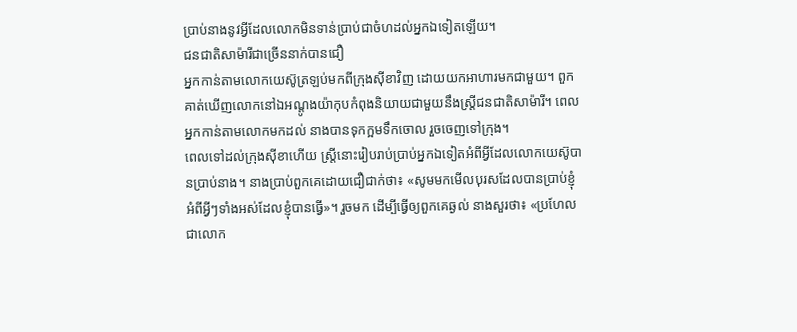ប្រាប់នាងនូវអ្វីដែលលោកមិនទាន់ប្រាប់ជាចំហដល់អ្នកឯទៀតឡើយ។
ជនជាតិសាម៉ារីជាច្រើននាក់បានជឿ
អ្នកកាន់តាមលោកយេស៊ូត្រឡប់មកពីក្រុងស៊ីខាវិញ ដោយយកអាហារមកជាមួយ។ ពួកគាត់ឃើញលោកនៅឯអណ្ដូងយ៉ាកុបកំពុងនិយាយជាមួយនឹងស្ត្រីជនជាតិសាម៉ារី។ ពេលអ្នកកាន់តាមលោកមកដល់ នាងបានទុកក្អមទឹកចោល រួចចេញទៅក្រុង។
ពេលទៅដល់ក្រុងស៊ីខាហើយ ស្ត្រីនោះរៀបរាប់ប្រាប់អ្នកឯទៀតអំពីអ្វីដែលលោកយេស៊ូបានប្រាប់នាង។ នាងប្រាប់ពួកគេដោយជឿជាក់ថា៖ «សូមមកមើលបុរសដែលបានប្រាប់ខ្ញុំអំពីអ្វីៗទាំងអស់ដែលខ្ញុំបានធ្វើ»។ រួចមក ដើម្បីធ្វើឲ្យពួកគេឆ្ងល់ នាងសួរថា៖ «ប្រហែលជាលោក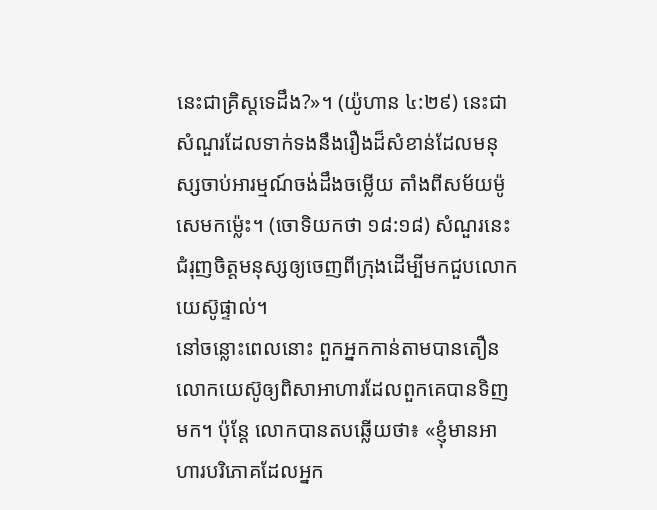នេះជាគ្រិស្តទេដឹង?»។ (យ៉ូហាន ៤:២៩) នេះជាសំណួរដែលទាក់ទងនឹងរឿងដ៏សំខាន់ដែលមនុស្សចាប់អារម្មណ៍ចង់ដឹងចម្លើយ តាំងពីសម័យម៉ូសេមកម្ល៉េះ។ (ចោទិយកថា ១៨:១៨) សំណួរនេះជំរុញចិត្តមនុស្សឲ្យចេញពីក្រុងដើម្បីមកជួបលោកយេស៊ូផ្ទាល់។
នៅចន្លោះពេលនោះ ពួកអ្នកកាន់តាមបានតឿនលោកយេស៊ូឲ្យពិសាអាហារដែលពួកគេបានទិញមក។ ប៉ុន្តែ លោកបានតបឆ្លើយថា៖ «ខ្ញុំមានអាហារបរិភោគដែលអ្នក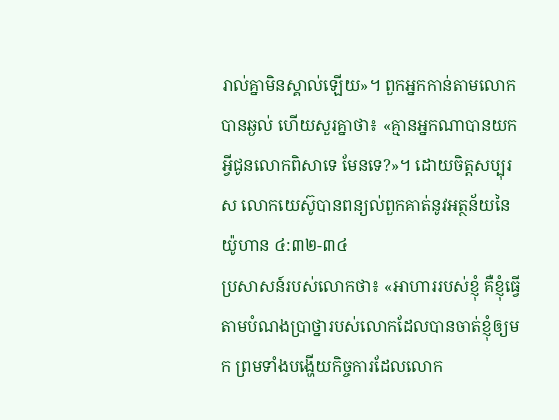រាល់គ្នាមិនស្គាល់ឡើយ»។ ពួកអ្នកកាន់តាមលោកបានឆ្ងល់ ហើយសួរគ្នាថា៖ «គ្មានអ្នកណាបានយកអ្វីជូនលោកពិសាទេ មែនទេ?»។ ដោយចិត្តសប្បុរស លោកយេស៊ូបានពន្យល់ពួកគាត់នូវអត្ថន័យនៃយ៉ូហាន ៤:៣២-៣៤
ប្រសាសន៍របស់លោកថា៖ «អាហាររបស់ខ្ញុំ គឺខ្ញុំធ្វើតាមបំណងប្រាថ្នារបស់លោកដែលបានចាត់ខ្ញុំឲ្យមក ព្រមទាំងបង្ហើយកិច្ចការដែលលោក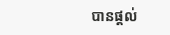បានផ្ដល់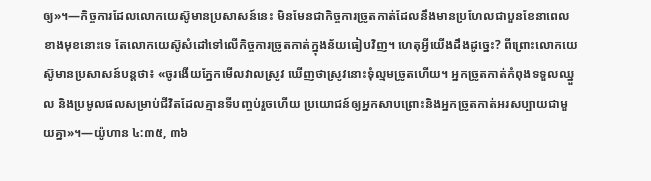ឲ្យ»។—កិច្ចការដែលលោកយេស៊ូមានប្រសាសន៍នេះ មិនមែនជាកិច្ចការច្រូតកាត់ដែលនឹងមានប្រហែលជាបួនខែនាពេលខាងមុខនោះទេ តែលោកយេស៊ូសំដៅទៅលើកិច្ចការច្រូតកាត់ក្នុងន័យធៀបវិញ។ ហេតុអ្វីយើងដឹងដូច្នេះ? ពីព្រោះលោកយេស៊ូមានប្រសាសន៍បន្តថា៖ «ចូរងើយភ្នែកមើលវាលស្រូវ ឃើញថាស្រូវនោះទុំល្មមច្រូតហើយ។ អ្នកច្រូតកាត់កំពុងទទួលឈ្នួល និងប្រមូលផលសម្រាប់ជីវិតដែលគ្មានទីបញ្ចប់រួចហើយ ប្រយោជន៍ឲ្យអ្នកសាបព្រោះនិងអ្នកច្រូតកាត់អរសប្បាយជាមួយគ្នា»។—យ៉ូហាន ៤:៣៥, ៣៦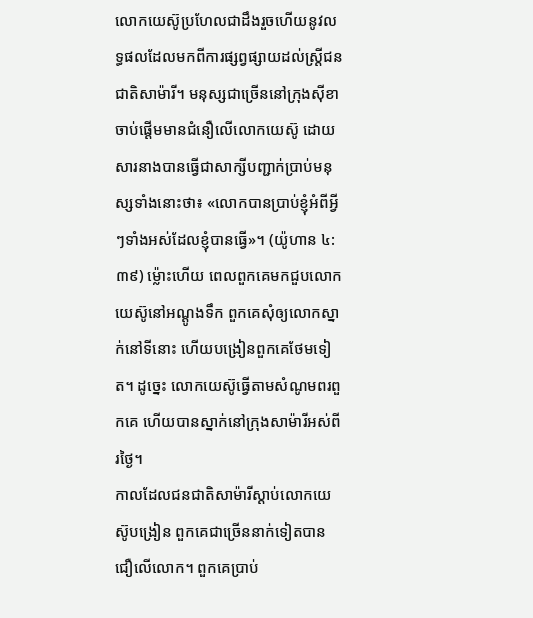លោកយេស៊ូប្រហែលជាដឹងរួចហើយនូវលទ្ធផលដែលមកពីការផ្សព្វផ្សាយដល់ស្ត្រីជនជាតិសាម៉ារី។ មនុស្សជាច្រើននៅក្រុងស៊ីខាចាប់ផ្ដើមមានជំនឿលើលោកយេស៊ូ ដោយសារនាងបានធ្វើជាសាក្សីបញ្ជាក់ប្រាប់មនុស្សទាំងនោះថា៖ «លោកបានប្រាប់ខ្ញុំអំពីអ្វីៗទាំងអស់ដែលខ្ញុំបានធ្វើ»។ (យ៉ូហាន ៤:៣៩) ម្ល៉ោះហើយ ពេលពួកគេមកជួបលោកយេស៊ូនៅអណ្ដូងទឹក ពួកគេសុំឲ្យលោកស្នាក់នៅទីនោះ ហើយបង្រៀនពួកគេថែមទៀត។ ដូច្នេះ លោកយេស៊ូធ្វើតាមសំណូមពរពួកគេ ហើយបានស្នាក់នៅក្រុងសាម៉ារីអស់ពីរថ្ងៃ។
កាលដែលជនជាតិសាម៉ារីស្ដាប់លោកយេស៊ូបង្រៀន ពួកគេជាច្រើននាក់ទៀតបានជឿលើលោក។ ពួកគេប្រាប់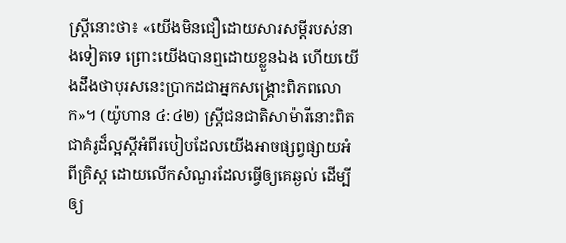ស្ត្រីនោះថា៖ «យើងមិនជឿដោយសារសម្ដីរបស់នាងទៀតទេ ព្រោះយើងបានឮដោយខ្លួនឯង ហើយយើងដឹងថាបុរសនេះប្រាកដជាអ្នកសង្គ្រោះពិភពលោក»។ (យ៉ូហាន ៤:៤២) ស្ត្រីជនជាតិសាម៉ារីនោះពិតជាគំរូដ៏ល្អស្តីអំពីរបៀបដែលយើងអាចផ្សព្វផ្សាយអំពីគ្រិស្ត ដោយលើកសំណួរដែលធ្វើឲ្យគេឆ្ងល់ ដើម្បីឲ្យ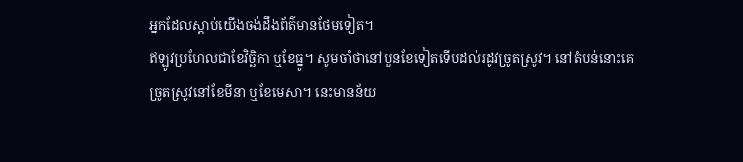អ្នកដែលស្ដាប់យើងចង់ដឹងព័ត៌មានថែមទៀត។
ឥឡូវប្រហែលជាខែវិច្ឆិកា ឬខែធ្នូ។ សូមចាំថានៅបួនខែទៀតទើបដល់រដូវច្រូតស្រូវ។ នៅតំបន់នោះគេច្រូតស្រូវនៅខែមីនា ឬខែមេសា។ នេះមានន័យ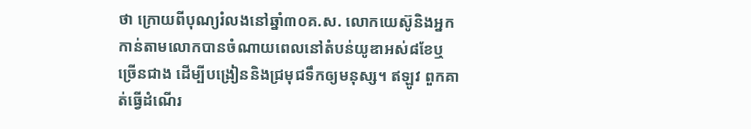ថា ក្រោយពីបុណ្យរំលងនៅឆ្នាំ៣០គ.ស. លោកយេស៊ូនិងអ្នកកាន់តាមលោកបានចំណាយពេលនៅតំបន់យូឌាអស់៨ខែឬច្រើនជាង ដើម្បីបង្រៀននិងជ្រមុជទឹកឲ្យមនុស្ស។ ឥឡូវ ពួកគាត់ធ្វើដំណើរ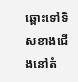ឆ្ពោះទៅទិសខាងជើងនៅតំ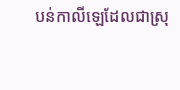បន់កាលីឡេដែលជាស្រុ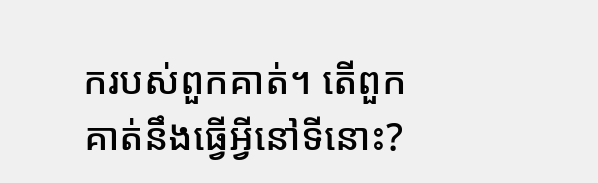ករបស់ពួកគាត់។ តើពួកគាត់នឹងធ្វើអ្វីនៅទីនោះ?